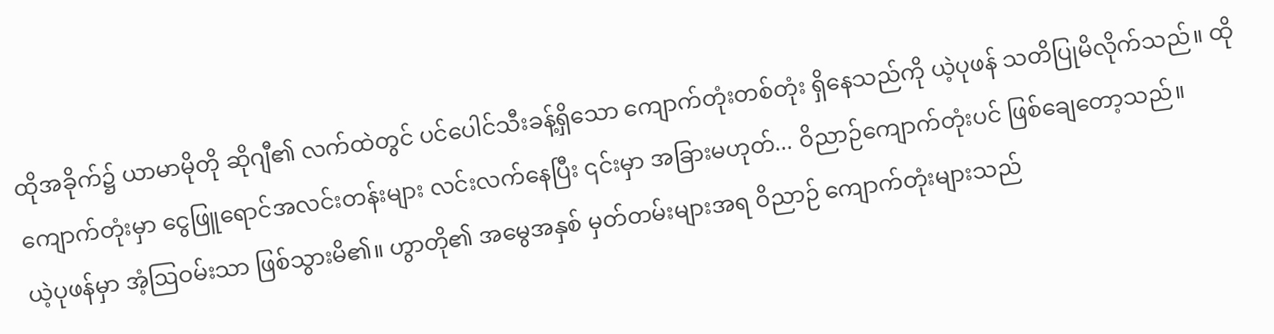ထိုအခိုက်၌ ယာမာမိုတို ဆိုဂျီ၏ လက်ထဲတွင် ပင်ပေါင်သီးခန့်ရှိသော ကျောက်တုံးတစ်တုံး ရှိနေသည်ကို ယဲ့ပုဖန် သတိပြုမိလိုက်သည်။ ထိုကျောက်တုံးမှာ ငွေဖြူရောင်အလင်းတန်းများ လင်းလက်နေပြီး ၎င်းမှာ အခြားမဟုတ်... ဝိညာဉ်ကျောက်တုံးပင် ဖြစ်ချေတော့သည်။
ယဲ့ပုဖန်မှာ အံ့ဩဝမ်းသာ ဖြစ်သွားမိ၏။ ဟွာတို၏ အမွေအနှစ် မှတ်တမ်းများအရ ဝိညာဉ် ကျောက်တုံးများသည်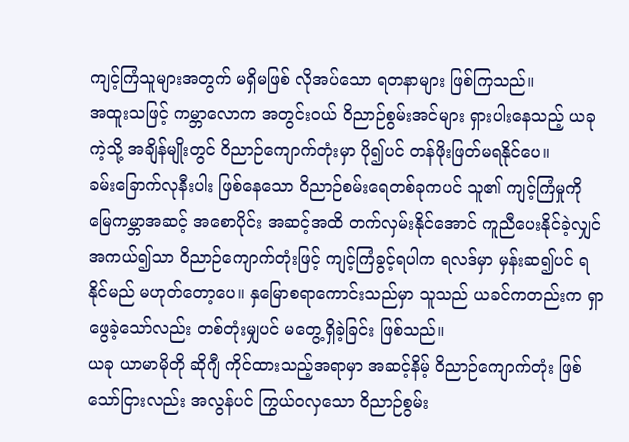ကျင့်ကြံသူများအတွက် မရှိမဖြစ် လိုအပ်သော ရတနာများ ဖြစ်ကြသည်။
အထူးသဖြင့် ကမ္ဘာလောက အတွင်းဝယ် ဝိညာဉ်စွမ်းအင်များ ရှားပါးနေသည့် ယခုကဲ့သို့ အချိန်မျိုးတွင် ဝိညာဉ်ကျောက်တုံးမှာ ပို၍ပင် တန်ဖိုးဖြတ်မရနိုင်ပေ။
ခမ်းခြောက်လုနီးပါး ဖြစ်နေသော ဝိညာဉ်စမ်းရေတစ်ခုကပင် သူ၏ ကျင့်ကြံမှုကို မြေကမ္ဘာအဆင့် အစောပိုင်း အဆင့်အထိ တက်လှမ်းနိုင်အောင် ကူညီပေးနိုင်ခဲ့လျှင် အကယ်၍သာ ဝိညာဉ်ကျောက်တုံးဖြင့် ကျင့်ကြံခွင့်ရပါက ရလဒ်မှာ မှန်းဆ၍ပင် ရနိုင်မည် မဟုတ်တော့ပေ။ နှမြောစရာကောင်းသည်မှာ သူသည် ယခင်ကတည်းက ရှာဖွေခဲ့သော်လည်း တစ်တုံးမျှပင် မတွေ့ရှိခဲ့ခြင်း ဖြစ်သည်။
ယခု ယာမာမိုတို ဆိုဂျီ ကိုင်ထားသည့်အရာမှာ အဆင့်နိမ့် ဝိညာဉ်ကျောက်တုံး ဖြစ်သော်ငြားလည်း အလွန်ပင် ကြွယ်ဝလှသော ဝိညာဉ်စွမ်း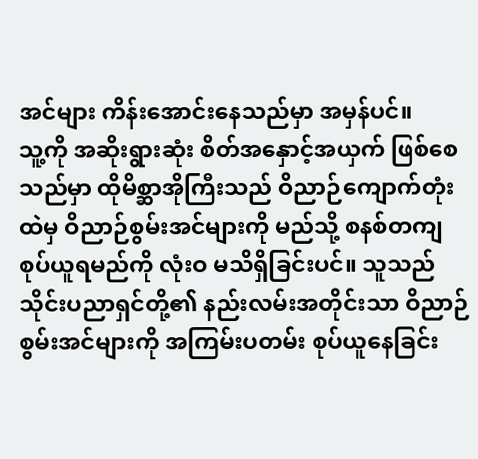အင်များ ကိန်းအောင်းနေသည်မှာ အမှန်ပင်။
သူ့ကို အဆိုးရွားဆုံး စိတ်အနှောင့်အယှက် ဖြစ်စေသည်မှာ ထိုမိစ္ဆာအိုကြီးသည် ဝိညာဉ်ကျောက်တုံးထဲမှ ဝိညာဉ်စွမ်းအင်များကို မည်သို့ စနစ်တကျ စုပ်ယူရမည်ကို လုံးဝ မသိရှိခြင်းပင်။ သူသည် သိုင်းပညာရှင်တို့၏ နည်းလမ်းအတိုင်းသာ ဝိညာဉ်စွမ်းအင်များကို အကြမ်းပတမ်း စုပ်ယူနေခြင်း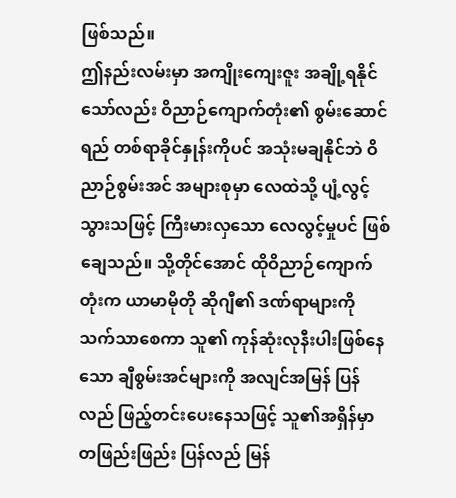ဖြစ်သည်။
ဤနည်းလမ်းမှာ အကျိုးကျေးဇူး အချို့ရနိုင်သော်လည်း ဝိညာဉ်ကျောက်တုံး၏ စွမ်းဆောင်ရည် တစ်ရာခိုင်နှုန်းကိုပင် အသုံးမချနိုင်ဘဲ ဝိညာဉ်စွမ်းအင် အများစုမှာ လေထဲသို့ ပျံ့လွင့်သွားသဖြင့် ကြီးမားလှသော လေလွင့်မှုပင် ဖြစ်ချေသည်။ သို့တိုင်အောင် ထိုဝိညာဉ်ကျောက်တုံးက ယာမာမိုတို ဆိုဂျီ၏ ဒဏ်ရာများကို သက်သာစေကာ သူ၏ ကုန်ဆုံးလုနီးပါးဖြစ်နေသော ချီစွမ်းအင်များကို အလျင်အမြန် ပြန်လည် ဖြည့်တင်းပေးနေသဖြင့် သူ၏အရှိန်မှာ တဖြည်းဖြည်း ပြန်လည် မြန်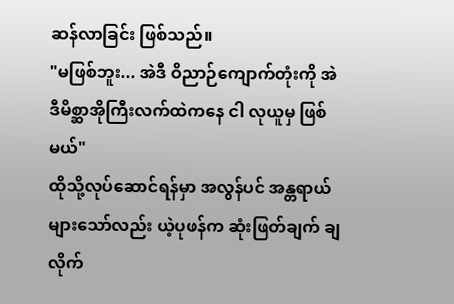ဆန်လာခြင်း ဖြစ်သည်။
"မဖြစ်ဘူး... အဲဒီ ဝိညာဉ်ကျောက်တုံးကို အဲဒီမိစ္ဆာအိုကြီးလက်ထဲကနေ ငါ လုယူမှ ဖြစ်မယ်"
ထိုသို့လုပ်ဆောင်ရန်မှာ အလွန်ပင် အန္တရာယ်များသော်လည်း ယဲ့ပုဖန်က ဆုံးဖြတ်ချက် ချလိုက်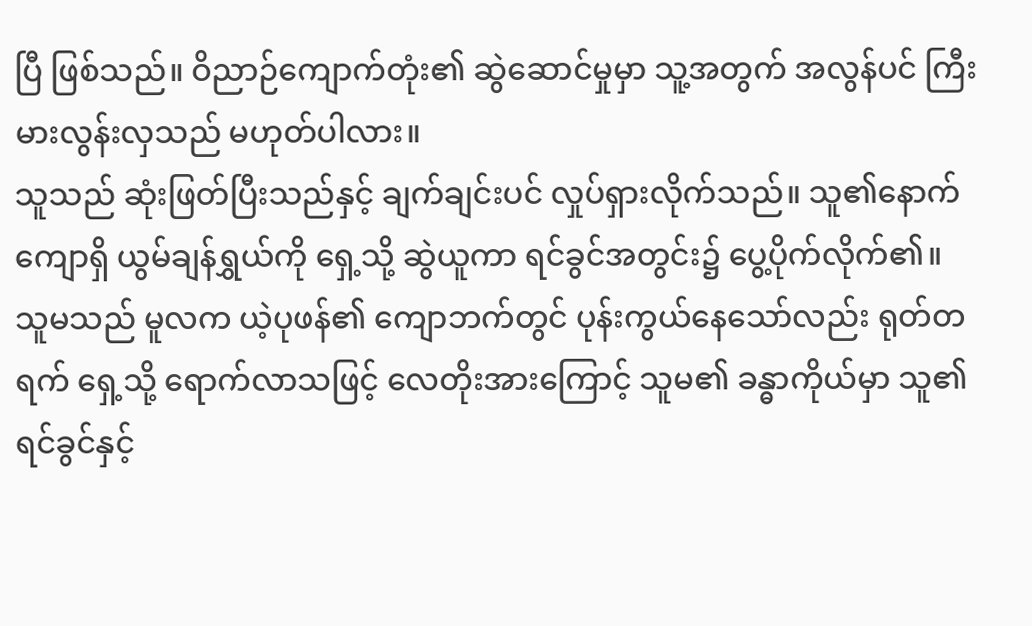ပြီ ဖြစ်သည်။ ဝိညာဉ်ကျောက်တုံး၏ ဆွဲဆောင်မှုမှာ သူ့အတွက် အလွန်ပင် ကြီးမားလွန်းလှသည် မဟုတ်ပါလား။
သူသည် ဆုံးဖြတ်ပြီးသည်နှင့် ချက်ချင်းပင် လှုပ်ရှားလိုက်သည်။ သူ၏နောက်ကျောရှိ ယွမ်ချန်ရွှယ်ကို ရှေ့သို့ ဆွဲယူကာ ရင်ခွင်အတွင်း၌ ပွေ့ပိုက်လိုက်၏။
သူမသည် မူလက ယဲ့ပုဖန်၏ ကျောဘက်တွင် ပုန်းကွယ်နေသော်လည်း ရုတ်တရက် ရှေ့သို့ ရောက်လာသဖြင့် လေတိုးအားကြောင့် သူမ၏ ခန္ဓာကိုယ်မှာ သူ၏ ရင်ခွင်နှင့်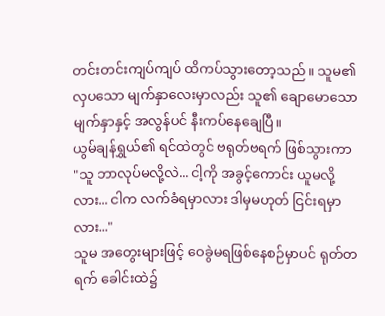တင်းတင်းကျပ်ကျပ် ထိကပ်သွားတော့သည်။ သူမ၏ လှပသော မျက်နှာလေးမှာလည်း သူ၏ ချောမောသော မျက်နှာနှင့် အလွန်ပင် နီးကပ်နေချေပြီ။
ယွမ်ချန်ရွှယ်၏ ရင်ထဲတွင် ဗရုတ်ဗရက် ဖြစ်သွားကာ "သူ ဘာလုပ်မလို့လဲ... ငါ့ကို အခွင့်ကောင်း ယူမလို့လား... ငါက လက်ခံရမှာလား ဒါမှမဟုတ် ငြင်းရမှာလား..."
သူမ အတွေးများဖြင့် ဝေခွဲမရဖြစ်နေစဉ်မှာပင် ရုတ်တရက် ခေါင်းထဲ၌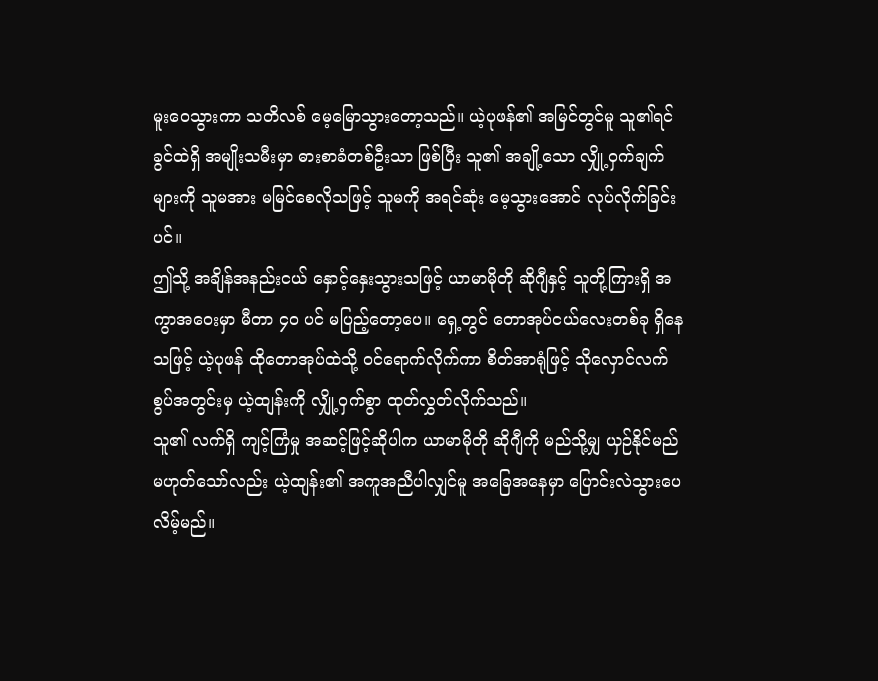မူးဝေသွားကာ သတိလစ် မေ့မြောသွားတော့သည်။ ယဲ့ပုဖန်၏ အမြင်တွင်မူ သူ၏ရင်ခွင်ထဲရှိ အမျိုးသမီးမှာ ဓားစာခံတစ်ဦးသာ ဖြစ်ပြီး သူ၏ အချို့သော လျှို့ဝှက်ချက်များကို သူမအား မမြင်စေလိုသဖြင့် သူမကို အရင်ဆုံး မေ့သွားအောင် လုပ်လိုက်ခြင်းပင်။
ဤသို့ အချိန်အနည်းငယ် နှောင့်နှေးသွားသဖြင့် ယာမာမိုတို ဆိုဂျီနှင့် သူတို့ကြားရှိ အကွာအဝေးမှာ မီတာ ၄၀ ပင် မပြည့်တော့ပေ။ ရှေ့တွင် တောအုပ်ငယ်လေးတစ်ခု ရှိနေသဖြင့် ယဲ့ပုဖန် ထိုတောအုပ်ထဲသို့ ဝင်ရောက်လိုက်ကာ စိတ်အာရုံဖြင့် သိုလှောင်လက်စွပ်အတွင်းမှ ယဲ့ထျန်းကို လျှို့ဝှက်စွာ ထုတ်လွှတ်လိုက်သည်။
သူ၏ လက်ရှိ ကျင့်ကြံမှု အဆင့်ဖြင့်ဆိုပါက ယာမာမိုတို ဆိုဂျီကို မည်သို့မျှ ယှဉ်နိုင်မည် မဟုတ်သော်လည်း ယဲ့ထျန်း၏ အကူအညီပါလျှင်မူ အခြေအနေမှာ ပြောင်းလဲသွားပေလိမ့်မည်။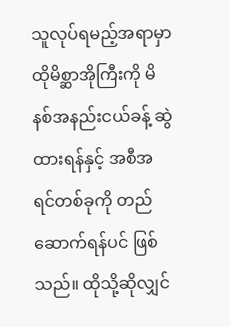သူလုပ်ရမည့်အရာမှာ ထိုမိစ္ဆာအိုကြီးကို မိနစ်အနည်းငယ်ခန့် ဆွဲထားရန်နှင့် အစီအရင်တစ်ခုကို တည်ဆောက်ရန်ပင် ဖြစ်သည်။ ထိုသို့ဆိုလျှင်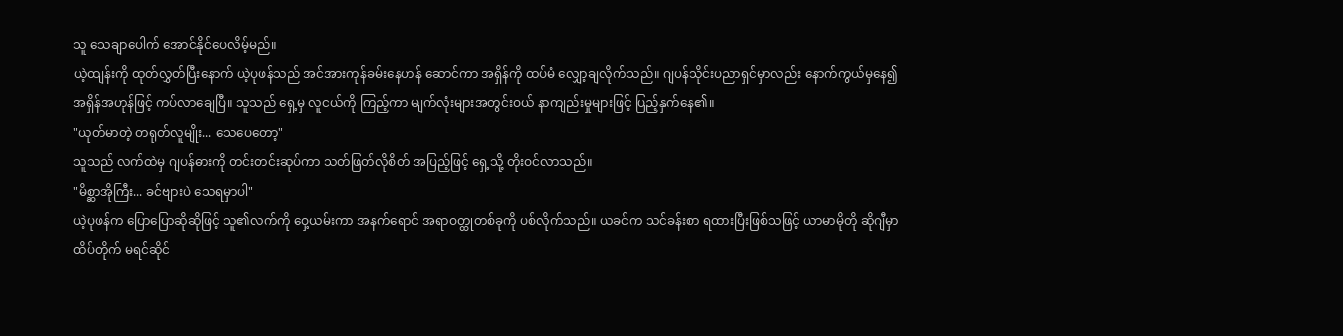သူ သေချာပေါက် အောင်နိုင်ပေလိမ့်မည်။
ယဲ့ထျန်းကို ထုတ်လွှတ်ပြီးနောက် ယဲ့ပုဖန်သည် အင်အားကုန်ခမ်းနေဟန် ဆောင်ကာ အရှိန်ကို ထပ်မံ လျှော့ချလိုက်သည်။ ဂျပန်သိုင်းပညာရှင်မှာလည်း နောက်ကွယ်မှနေ၍ အရှိန်အဟုန်ဖြင့် ကပ်လာချေပြီ။ သူသည် ရှေ့မှ လူငယ်ကို ကြည့်ကာ မျက်လုံးများအတွင်းဝယ် နာကျည်းမှုများဖြင့် ပြည့်နှက်နေ၏။
"ယုတ်မာတဲ့ တရုတ်လူမျိုး... သေပေတော့"
သူသည် လက်ထဲမှ ဂျပန်ဓားကို တင်းတင်းဆုပ်ကာ သတ်ဖြတ်လိုစိတ် အပြည့်ဖြင့် ရှေ့သို့ တိုးဝင်လာသည်။
"မိစ္ဆာအိုကြီး... ခင်ဗျားပဲ သေရမှာပါ"
ယဲ့ပုဖန်က ပြောပြောဆိုဆိုဖြင့် သူ၏လက်ကို ဝှေ့ယမ်းကာ အနက်ရောင် အရာဝတ္ထုတစ်ခုကို ပစ်လိုက်သည်။ ယခင်က သင်ခန်းစာ ရထားပြီးဖြစ်သဖြင့် ယာမာမိုတို ဆိုဂျီမှာ ထိပ်တိုက် မရင်ဆိုင်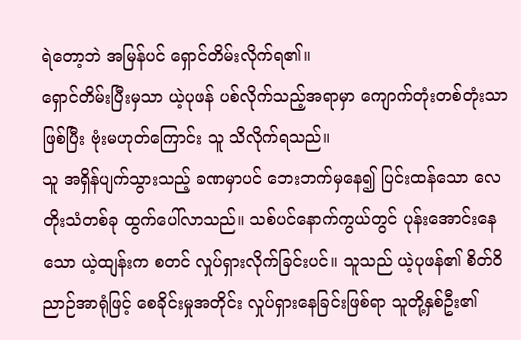ရဲတော့ဘဲ အမြန်ပင် ရှောင်တိမ်းလိုက်ရ၏။
ရှောင်တိမ်းပြီးမှသာ ယဲ့ပုဖန် ပစ်လိုက်သည့်အရာမှာ ကျောက်တုံးတစ်တုံးသာ ဖြစ်ပြီး ဗုံးမဟုတ်ကြောင်း သူ သိလိုက်ရသည်။
သူ အရှိန်ပျက်သွားသည့် ခဏမှာပင် ဘေးဘက်မှနေ၍ ပြင်းထန်သော လေတိုးသံတစ်ခု ထွက်ပေါ်လာသည်။ သစ်ပင်နောက်ကွယ်တွင် ပုန်းအောင်းနေသော ယဲ့ထျန်းက စတင် လှုပ်ရှားလိုက်ခြင်းပင်။ သူသည် ယဲ့ပုဖန်၏ စိတ်ဝိညာဉ်အာရုံဖြင့် စေခိုင်းမှုအတိုင်း လှုပ်ရှားနေခြင်းဖြစ်ရာ သူတို့နှစ်ဦး၏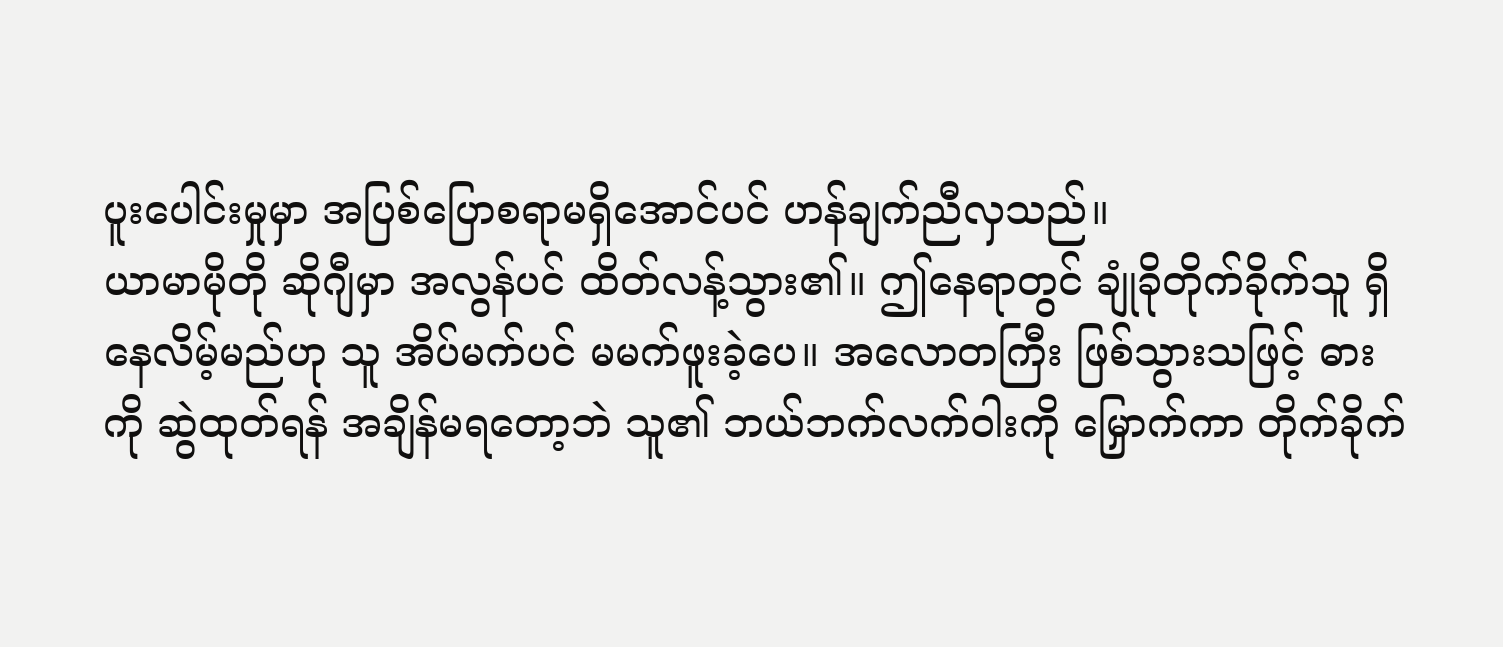ပူးပေါင်းမှုမှာ အပြစ်ပြောစရာမရှိအောင်ပင် ဟန်ချက်ညီလှသည်။
ယာမာမိုတို ဆိုဂျီမှာ အလွန်ပင် ထိတ်လန့်သွား၏။ ဤနေရာတွင် ချုံခိုတိုက်ခိုက်သူ ရှိနေလိမ့်မည်ဟု သူ အိပ်မက်ပင် မမက်ဖူးခဲ့ပေ။ အလောတကြီး ဖြစ်သွားသဖြင့် ဓားကို ဆွဲထုတ်ရန် အချိန်မရတော့ဘဲ သူ၏ ဘယ်ဘက်လက်ဝါးကို မြှောက်ကာ တိုက်ခိုက်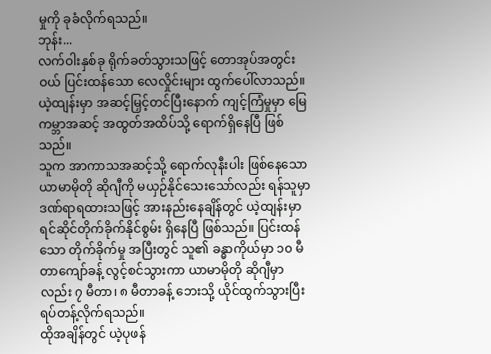မှုကို ခုခံလိုက်ရသည်။
ဘုန်း...
လက်ဝါးနှစ်ခု ရိုက်ခတ်သွားသဖြင့် တောအုပ်အတွင်းဝယ် ပြင်းထန်သော လေလှိုင်းများ ထွက်ပေါ်လာသည်။ ယဲ့ထျန်းမှာ အဆင့်မြှင့်တင်ပြီးနောက် ကျင့်ကြံမှုမှာ မြေကမ္ဘာအဆင့် အထွတ်အထိပ်သို့ ရောက်ရှိနေပြီ ဖြစ်သည်။
သူက အာကာသအဆင့်သို့ ရောက်လုနီးပါး ဖြစ်နေသော ယာမာမိုတို ဆိုဂျီကို မယှဉ်နိုင်သေးသော်လည်း ရန်သူမှာ ဒဏ်ရာရထားသဖြင့် အားနည်းနေချိန်တွင် ယဲ့ထျန်းမှာ ရင်ဆိုင်တိုက်ခိုက်နိုင်စွမ်း ရှိနေပြီ ဖြစ်သည်။ ပြင်းထန်သော တိုက်ခိုက်မှု အပြီးတွင် သူ၏ ခန္ဓာကိုယ်မှာ ၁၀ မီတာကျော်ခန့် လွင့်စင်သွားကာ ယာမာမိုတို ဆိုဂျီမှာလည်း ၇ မီတာ၊ ၈ မီတာခန့် ဘေးသို့ ယိုင်ထွက်သွားပြီး ရပ်တန့်လိုက်ရသည်။
ထိုအချိန်တွင် ယဲ့ပုဖန်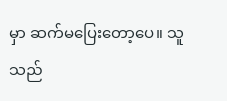မှာ ဆက်မပြေးတော့ပေ။ သူသည်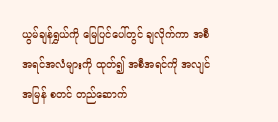ယွမ်ချန်ရွှယ်ကို မြေပြင်ပေါ်တွင် ချလိုက်ကာ အစီအရင်အလံများကို ထုတ်၍ အစီအရင်ကို အလျင်အမြန် စတင် တည်ဆောက်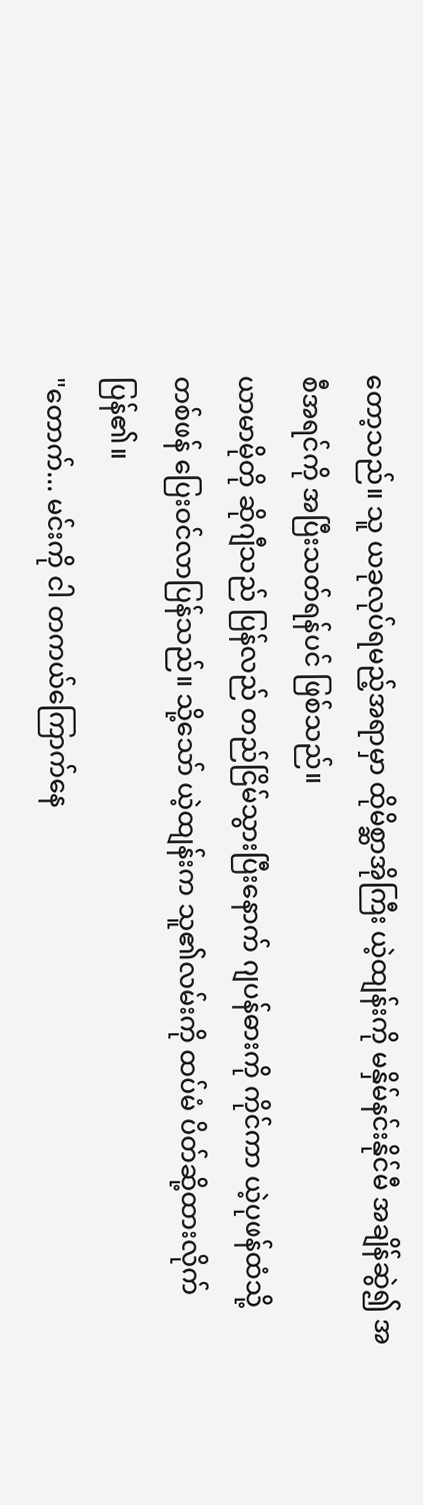တော့သည်။ သူ ယခုလုပ်ရမည့်အရာမှာ ထိုမိစ္ဆာအိုကြီး ယဲ့ထျန်းကို မနှိမ်နင်းနိုင်မီ အချိန်ဆွဲ၍ အစီအရင်ကို အပြီးသတ်ရန်ပင် ဖြစ်သည်။
ယာမာမိုတို ဆိုဂျီသည် ပြန်လည် တည်ငြိမ်သွားပြီးနောက် ဂျပန်ဓားကို ကိုင်ကာ ယဲ့ပုဖန်ထံသို့ တစ်ဖန် ပြေးဝင်လာပြန်သည်။ သို့သော် ယဲ့ထျန်းက သူ၏လမ်းကို ထပ်မံ ပိတ်ဆို့ထားလိုက်ပြန်၏။
"တောက်... မင်းကို ငါ တကယ်ကြောက်နေ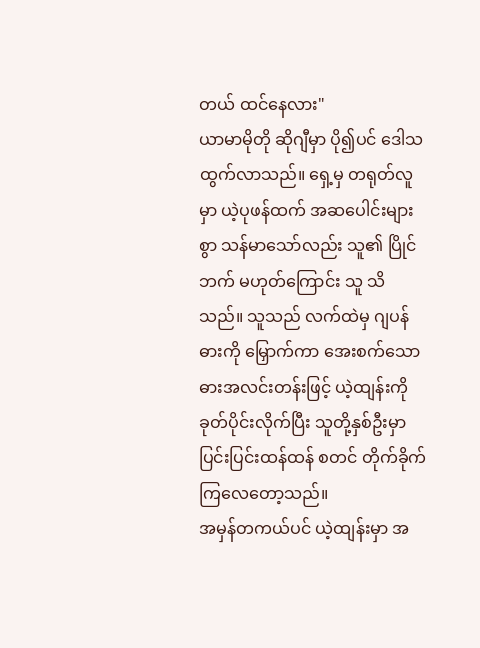တယ် ထင်နေလား"
ယာမာမိုတို ဆိုဂျီမှာ ပို၍ပင် ဒေါသထွက်လာသည်။ ရှေ့မှ တရုတ်လူမှာ ယဲ့ပုဖန်ထက် အဆပေါင်းများစွာ သန်မာသော်လည်း သူ၏ ပြိုင်ဘက် မဟုတ်ကြောင်း သူ သိသည်။ သူသည် လက်ထဲမှ ဂျပန်ဓားကို မြှောက်ကာ အေးစက်သော ဓားအလင်းတန်းဖြင့် ယဲ့ထျန်းကို ခုတ်ပိုင်းလိုက်ပြီး သူတို့နှစ်ဦးမှာ ပြင်းပြင်းထန်ထန် စတင် တိုက်ခိုက်ကြလေတော့သည်။
အမှန်တကယ်ပင် ယဲ့ထျန်းမှာ အ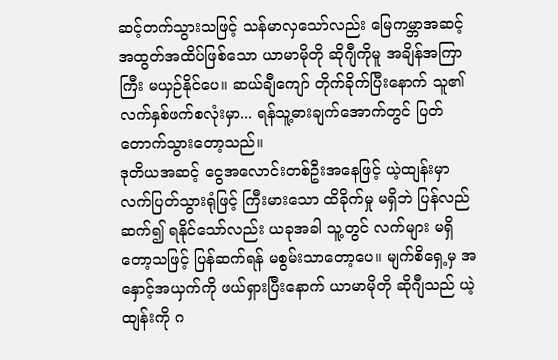ဆင့်တက်သွားသဖြင့် သန်မာလှသော်လည်း မြေကမ္ဘာအဆင့် အထွတ်အထိပ်ဖြစ်သော ယာမာမိုတို ဆိုဂျီကိုမူ အချိန်အကြာကြီး မယှဉ်နိုင်ပေ။ ဆယ်ချီကျော် တိုက်ခိုက်ပြီးနောက် သူ၏ လက်နှစ်ဖက်စလုံးမှာ... ရန်သူ့ဓားချက်အောက်တွင် ပြတ်တောက်သွားတော့သည်။
ဒုတိယအဆင့် ငွေအလောင်းတစ်ဦးအနေဖြင့် ယဲ့ထျန်းမှာ လက်ပြတ်သွားရုံဖြင့် ကြီးမားသော ထိခိုက်မှု မရှိဘဲ ပြန်လည် ဆက်၍ ရနိုင်သော်လည်း ယခုအခါ သူ့တွင် လက်များ မရှိတော့သဖြင့် ပြန်ဆက်ရန် မစွမ်းသာတော့ပေ။ မျက်စိရှေ့မှ အနှောင့်အယှက်ကို ဖယ်ရှားပြီးနောက် ယာမာမိုတို ဆိုဂျီသည် ယဲ့ထျန်းကို ဂ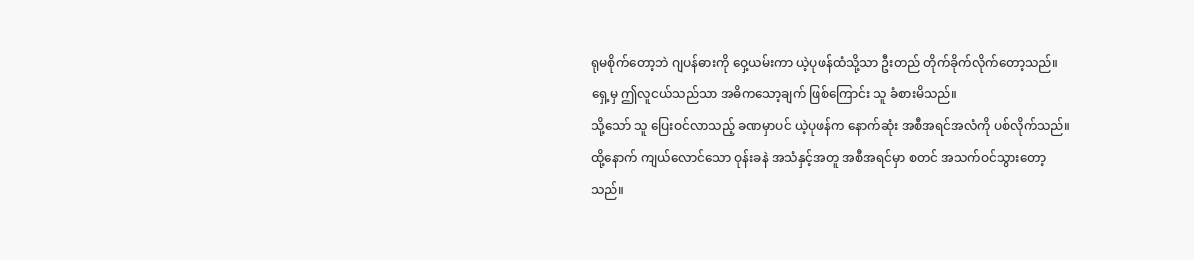ရုမစိုက်တော့ဘဲ ဂျပန်ဓားကို ဝှေ့ယမ်းကာ ယဲ့ပုဖန်ထံသို့သာ ဦးတည် တိုက်ခိုက်လိုက်တော့သည်။
ရှေ့မှ ဤလူငယ်သည်သာ အဓိကသော့ချက် ဖြစ်ကြောင်း သူ ခံစားမိသည်။
သို့သော် သူ ပြေးဝင်လာသည့် ခဏမှာပင် ယဲ့ပုဖန်က နောက်ဆုံး အစီအရင်အလံကို ပစ်လိုက်သည်။ ထို့နောက် ကျယ်လောင်သော ဝုန်းခနဲ အသံနှင့်အတူ အစီအရင်မှာ စတင် အသက်ဝင်သွားတော့သည်။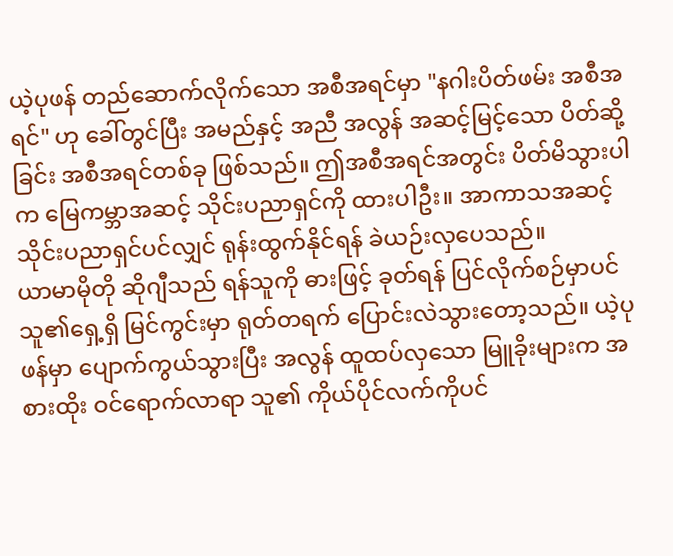ယဲ့ပုဖန် တည်ဆောက်လိုက်သော အစီအရင်မှာ "နဂါးပိတ်ဖမ်း အစီအရင်" ဟု ခေါ်တွင်ပြီး အမည်နှင့် အညီ အလွန် အဆင့်မြင့်သော ပိတ်ဆို့ခြင်း အစီအရင်တစ်ခု ဖြစ်သည်။ ဤအစီအရင်အတွင်း ပိတ်မိသွားပါက မြေကမ္ဘာအဆင့် သိုင်းပညာရှင်ကို ထားပါဦး။ အာကာသအဆင့် သိုင်းပညာရှင်ပင်လျှင် ရုန်းထွက်နိုင်ရန် ခဲယဉ်းလှပေသည်။
ယာမာမိုတို ဆိုဂျီသည် ရန်သူကို ဓားဖြင့် ခုတ်ရန် ပြင်လိုက်စဉ်မှာပင် သူ၏ရှေ့ရှိ မြင်ကွင်းမှာ ရုတ်တရက် ပြောင်းလဲသွားတော့သည်။ ယဲ့ပုဖန်မှာ ပျောက်ကွယ်သွားပြီး အလွန် ထူထပ်လှသော မြူခိုးများက အစားထိုး ဝင်ရောက်လာရာ သူ၏ ကိုယ်ပိုင်လက်ကိုပင်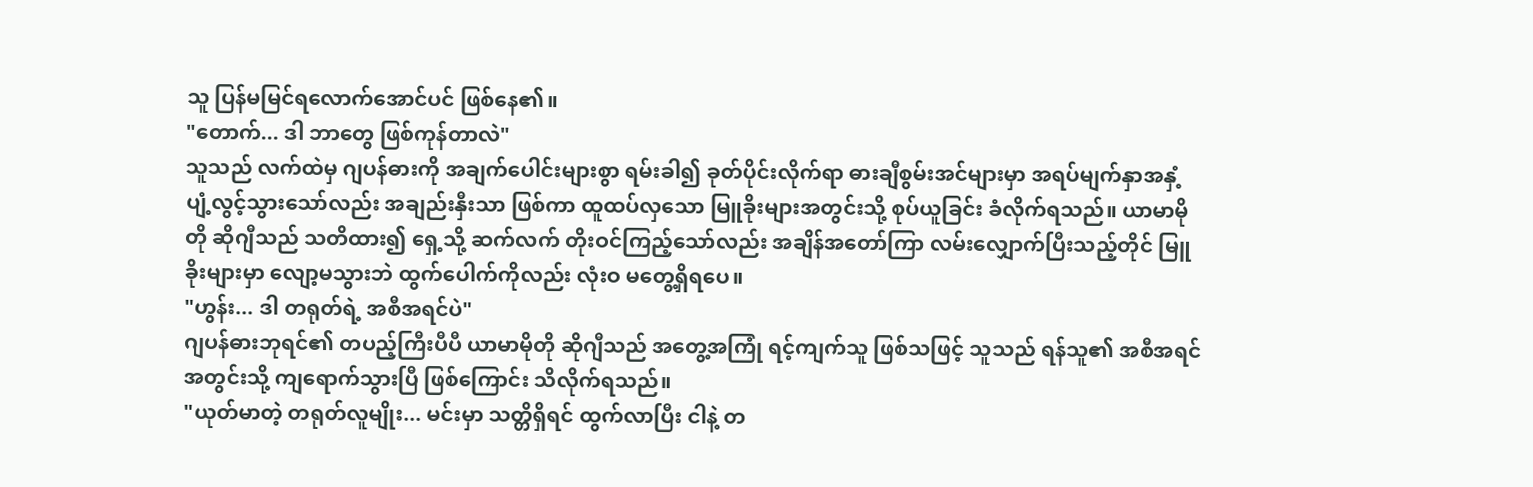သူ ပြန်မမြင်ရလောက်အောင်ပင် ဖြစ်နေ၏။
"တောက်... ဒါ ဘာတွေ ဖြစ်ကုန်တာလဲ"
သူသည် လက်ထဲမှ ဂျပန်ဓားကို အချက်ပေါင်းများစွာ ရမ်းခါ၍ ခုတ်ပိုင်းလိုက်ရာ ဓားချီစွမ်းအင်များမှာ အရပ်မျက်နှာအနှံ့ ပျံ့လွင့်သွားသော်လည်း အချည်းနှီးသာ ဖြစ်ကာ ထူထပ်လှသော မြူခိုးများအတွင်းသို့ စုပ်ယူခြင်း ခံလိုက်ရသည်။ ယာမာမိုတို ဆိုဂျီသည် သတိထား၍ ရှေ့သို့ ဆက်လက် တိုးဝင်ကြည့်သော်လည်း အချိန်အတော်ကြာ လမ်းလျှောက်ပြီးသည့်တိုင် မြူခိုးများမှာ လျော့မသွားဘဲ ထွက်ပေါက်ကိုလည်း လုံးဝ မတွေ့ရှိရပေ။
"ဟွန်း... ဒါ တရုတ်ရဲ့ အစီအရင်ပဲ"
ဂျပန်ဓားဘုရင်၏ တပည့်ကြီးပီပီ ယာမာမိုတို ဆိုဂျီသည် အတွေ့အကြုံ ရင့်ကျက်သူ ဖြစ်သဖြင့် သူသည် ရန်သူ၏ အစီအရင်အတွင်းသို့ ကျရောက်သွားပြီ ဖြစ်ကြောင်း သိလိုက်ရသည်။
"ယုတ်မာတဲ့ တရုတ်လူမျိုး... မင်းမှာ သတ္တိရှိရင် ထွက်လာပြီး ငါနဲ့ တ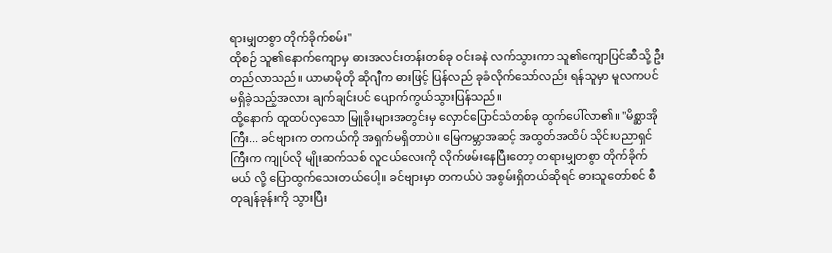ရားမျှတစွာ တိုက်ခိုက်စမ်း"
ထိုစဉ် သူ၏နောက်ကျောမှ ဓားအလင်းတန်းတစ်ခု ဝင်းခနဲ လက်သွားကာ သူ၏ကျောပြင်ဆီသို့ ဦးတည်လာသည်။ ယာမာမိုတို ဆိုဂျီက ဓားဖြင့် ပြန်လည် ခုခံလိုက်သော်လည်း ရန်သူမှာ မူလကပင် မရှိခဲ့သည့်အလား ချက်ချင်းပင် ပျောက်ကွယ်သွားပြန်သည်။
ထို့နောက် ထူထပ်လှသော မြူခိုးများအတွင်းမှ လှောင်ပြောင်သံတစ်ခု ထွက်ပေါ်လာ၏။ "မိစ္ဆာအိုကြီး... ခင်ဗျားက တကယ်ကို အရှက်မရှိတာပဲ။ မြေကမ္ဘာအဆင့် အထွတ်အထိပ် သိုင်းပညာရှင်ကြီးက ကျုပ်လို မျိုးဆက်သစ် လူငယ်လေးကို လိုက်ဖမ်းနေပြီးတော့ တရားမျှတစွာ တိုက်ခိုက်မယ် လို့ ပြောထွက်သေးတယ်ပေါ့။ ခင်ဗျားမှာ တကယ်ပဲ အစွမ်းရှိတယ်ဆိုရင် ဓားသူတော်စင် စီတုချန်ခုန်းကို သွားပြီး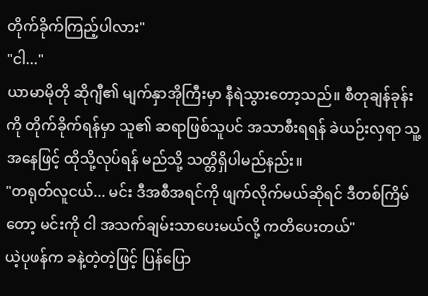တိုက်ခိုက်ကြည့်ပါလား"
"ငါ..."
ယာမာမိုတို ဆိုဂျီ၏ မျက်နှာအိုကြီးမှာ နီရဲသွားတော့သည်။ စီတုချန်ခုန်းကို တိုက်ခိုက်ရန်မှာ သူ၏ ဆရာဖြစ်သူပင် အသာစီးရရန် ခဲယဉ်းလှရာ သူ့အနေဖြင့် ထိုသို့လုပ်ရန် မည်သို့ သတ္တိရှိပါမည်နည်း။
"တရုတ်လူငယ်... မင်း ဒီအစီအရင်ကို ဖျက်လိုက်မယ်ဆိုရင် ဒီတစ်ကြိမ်တော့ မင်းကို ငါ အသက်ချမ်းသာပေးမယ်လို့ ကတိပေးတယ်"
ယဲ့ပုဖန်က ခနဲ့တဲ့တဲ့ဖြင့် ပြန်ပြော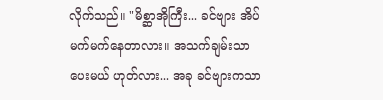လိုက်သည်။ "မိစ္ဆာအိုကြီး... ခင်ဗျား အိပ်မက်မက်နေတာလား။ အသက်ချမ်းသာပေးမယ် ဟုတ်လား... အခု ခင်ဗျားကသာ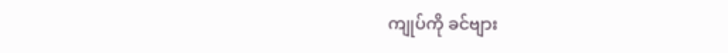ကျုပ်ကို ခင်ဗျား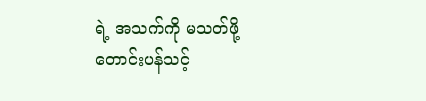ရဲ့ အသက်ကို မသတ်ဖို့ တောင်းပန်သင့်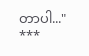တာပါ..."
***